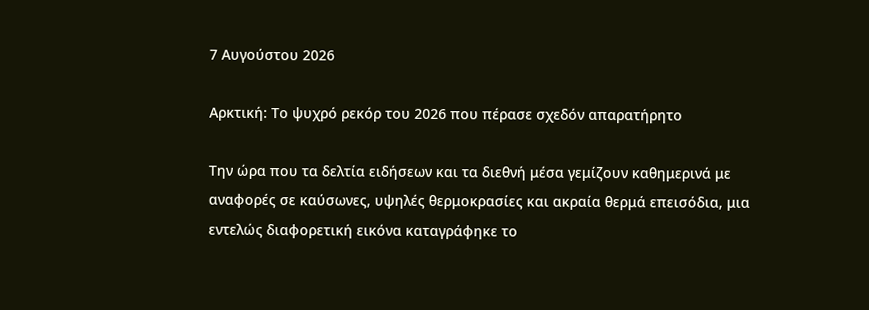7 Αυγούστου 2026

Αρκτική: Το ψυχρό ρεκόρ του 2026 που πέρασε σχεδόν απαρατήρητο

Την ώρα που τα δελτία ειδήσεων και τα διεθνή μέσα γεμίζουν καθημερινά με αναφορές σε καύσωνες, υψηλές θερμοκρασίες και ακραία θερμά επεισόδια, μια εντελώς διαφορετική εικόνα καταγράφηκε το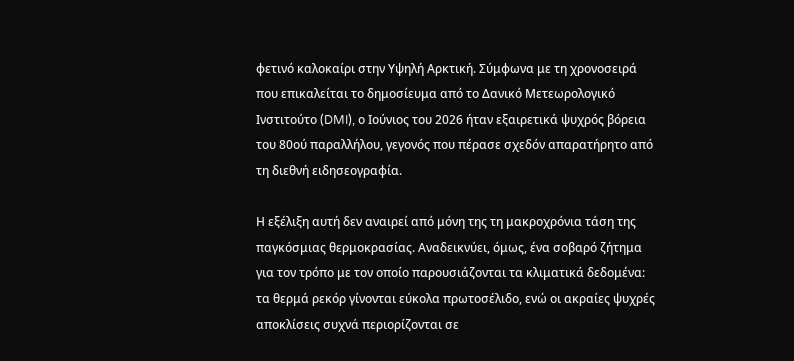φετινό καλοκαίρι στην Υψηλή Αρκτική. Σύμφωνα με τη χρονοσειρά που επικαλείται το δημοσίευμα από το Δανικό Μετεωρολογικό Ινστιτούτο (DMI), ο Ιούνιος του 2026 ήταν εξαιρετικά ψυχρός βόρεια του 80ού παραλλήλου, γεγονός που πέρασε σχεδόν απαρατήρητο από τη διεθνή ειδησεογραφία.

Η εξέλιξη αυτή δεν αναιρεί από μόνη της τη μακροχρόνια τάση της παγκόσμιας θερμοκρασίας. Αναδεικνύει, όμως, ένα σοβαρό ζήτημα για τον τρόπο με τον οποίο παρουσιάζονται τα κλιματικά δεδομένα: τα θερμά ρεκόρ γίνονται εύκολα πρωτοσέλιδο, ενώ οι ακραίες ψυχρές αποκλίσεις συχνά περιορίζονται σε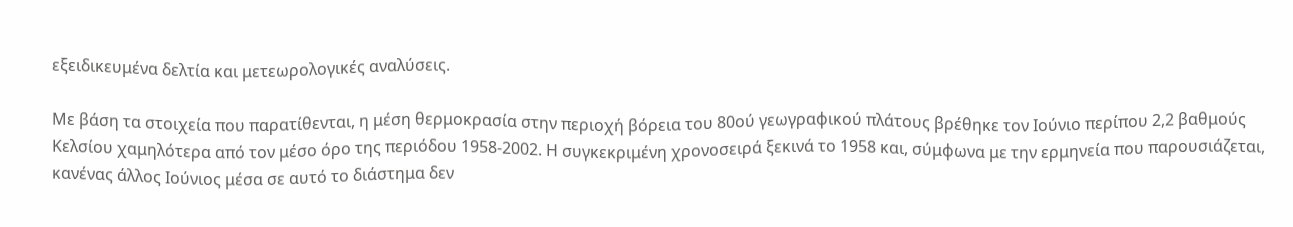εξειδικευμένα δελτία και μετεωρολογικές αναλύσεις.

Με βάση τα στοιχεία που παρατίθενται, η μέση θερμοκρασία στην περιοχή βόρεια του 80ού γεωγραφικού πλάτους βρέθηκε τον Ιούνιο περίπου 2,2 βαθμούς Κελσίου χαμηλότερα από τον μέσο όρο της περιόδου 1958-2002. Η συγκεκριμένη χρονοσειρά ξεκινά το 1958 και, σύμφωνα με την ερμηνεία που παρουσιάζεται, κανένας άλλος Ιούνιος μέσα σε αυτό το διάστημα δεν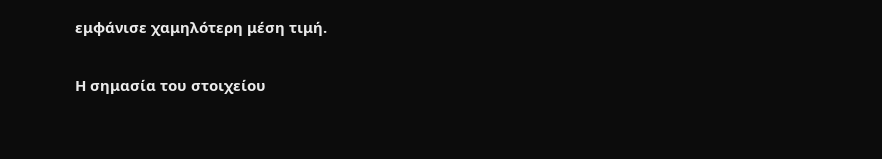εμφάνισε χαμηλότερη μέση τιμή.

Η σημασία του στοιχείου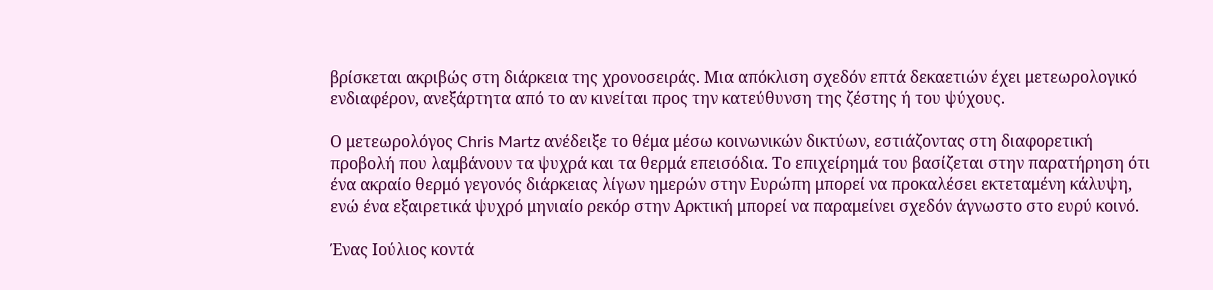βρίσκεται ακριβώς στη διάρκεια της χρονοσειράς. Μια απόκλιση σχεδόν επτά δεκαετιών έχει μετεωρολογικό ενδιαφέρον, ανεξάρτητα από το αν κινείται προς την κατεύθυνση της ζέστης ή του ψύχους.

Ο μετεωρολόγος Chris Martz ανέδειξε το θέμα μέσω κοινωνικών δικτύων, εστιάζοντας στη διαφορετική προβολή που λαμβάνουν τα ψυχρά και τα θερμά επεισόδια. Το επιχείρημά του βασίζεται στην παρατήρηση ότι ένα ακραίο θερμό γεγονός διάρκειας λίγων ημερών στην Ευρώπη μπορεί να προκαλέσει εκτεταμένη κάλυψη, ενώ ένα εξαιρετικά ψυχρό μηνιαίο ρεκόρ στην Αρκτική μπορεί να παραμείνει σχεδόν άγνωστο στο ευρύ κοινό.

Ένας Ιούλιος κοντά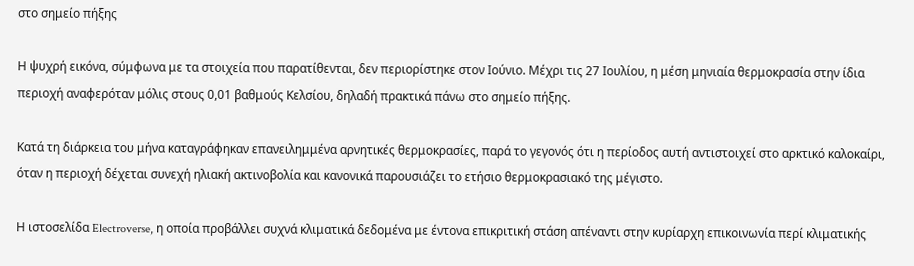στο σημείο πήξης

Η ψυχρή εικόνα, σύμφωνα με τα στοιχεία που παρατίθενται, δεν περιορίστηκε στον Ιούνιο. Μέχρι τις 27 Ιουλίου, η μέση μηνιαία θερμοκρασία στην ίδια περιοχή αναφερόταν μόλις στους 0,01 βαθμούς Κελσίου, δηλαδή πρακτικά πάνω στο σημείο πήξης.

Κατά τη διάρκεια του μήνα καταγράφηκαν επανειλημμένα αρνητικές θερμοκρασίες, παρά το γεγονός ότι η περίοδος αυτή αντιστοιχεί στο αρκτικό καλοκαίρι, όταν η περιοχή δέχεται συνεχή ηλιακή ακτινοβολία και κανονικά παρουσιάζει το ετήσιο θερμοκρασιακό της μέγιστο.

Η ιστοσελίδα Electroverse, η οποία προβάλλει συχνά κλιματικά δεδομένα με έντονα επικριτική στάση απέναντι στην κυρίαρχη επικοινωνία περί κλιματικής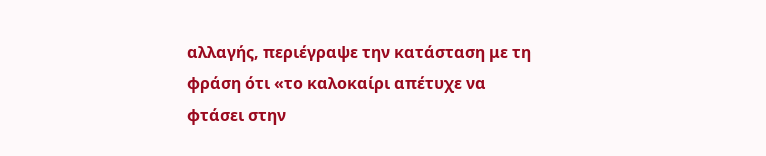αλλαγής, περιέγραψε την κατάσταση με τη φράση ότι «το καλοκαίρι απέτυχε να φτάσει στην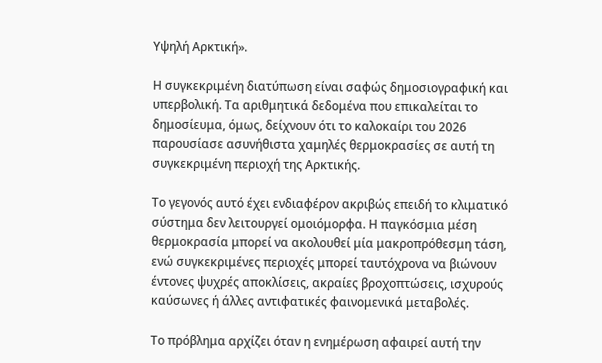Υψηλή Αρκτική».

Η συγκεκριμένη διατύπωση είναι σαφώς δημοσιογραφική και υπερβολική. Τα αριθμητικά δεδομένα που επικαλείται το δημοσίευμα, όμως, δείχνουν ότι το καλοκαίρι του 2026 παρουσίασε ασυνήθιστα χαμηλές θερμοκρασίες σε αυτή τη συγκεκριμένη περιοχή της Αρκτικής.

Το γεγονός αυτό έχει ενδιαφέρον ακριβώς επειδή το κλιματικό σύστημα δεν λειτουργεί ομοιόμορφα. Η παγκόσμια μέση θερμοκρασία μπορεί να ακολουθεί μία μακροπρόθεσμη τάση, ενώ συγκεκριμένες περιοχές μπορεί ταυτόχρονα να βιώνουν έντονες ψυχρές αποκλίσεις, ακραίες βροχοπτώσεις, ισχυρούς καύσωνες ή άλλες αντιφατικές φαινομενικά μεταβολές.

Το πρόβλημα αρχίζει όταν η ενημέρωση αφαιρεί αυτή την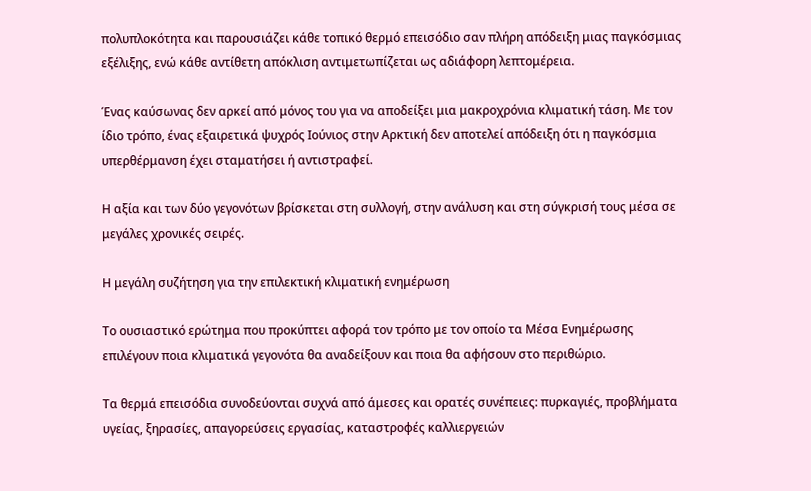πολυπλοκότητα και παρουσιάζει κάθε τοπικό θερμό επεισόδιο σαν πλήρη απόδειξη μιας παγκόσμιας εξέλιξης, ενώ κάθε αντίθετη απόκλιση αντιμετωπίζεται ως αδιάφορη λεπτομέρεια.

Ένας καύσωνας δεν αρκεί από μόνος του για να αποδείξει μια μακροχρόνια κλιματική τάση. Με τον ίδιο τρόπο, ένας εξαιρετικά ψυχρός Ιούνιος στην Αρκτική δεν αποτελεί απόδειξη ότι η παγκόσμια υπερθέρμανση έχει σταματήσει ή αντιστραφεί.

Η αξία και των δύο γεγονότων βρίσκεται στη συλλογή, στην ανάλυση και στη σύγκρισή τους μέσα σε μεγάλες χρονικές σειρές.

Η μεγάλη συζήτηση για την επιλεκτική κλιματική ενημέρωση

Το ουσιαστικό ερώτημα που προκύπτει αφορά τον τρόπο με τον οποίο τα Μέσα Ενημέρωσης επιλέγουν ποια κλιματικά γεγονότα θα αναδείξουν και ποια θα αφήσουν στο περιθώριο.

Τα θερμά επεισόδια συνοδεύονται συχνά από άμεσες και ορατές συνέπειες: πυρκαγιές, προβλήματα υγείας, ξηρασίες, απαγορεύσεις εργασίας, καταστροφές καλλιεργειών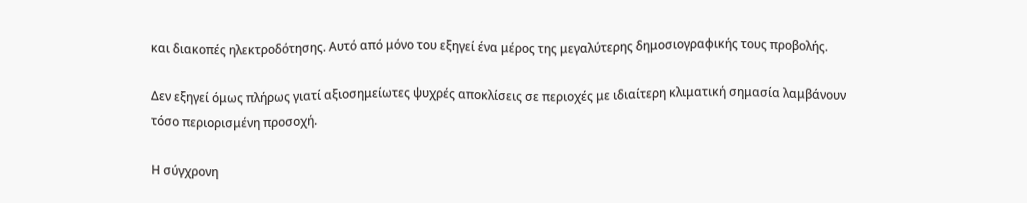και διακοπές ηλεκτροδότησης. Αυτό από μόνο του εξηγεί ένα μέρος της μεγαλύτερης δημοσιογραφικής τους προβολής.

Δεν εξηγεί όμως πλήρως γιατί αξιοσημείωτες ψυχρές αποκλίσεις σε περιοχές με ιδιαίτερη κλιματική σημασία λαμβάνουν τόσο περιορισμένη προσοχή.

Η σύγχρονη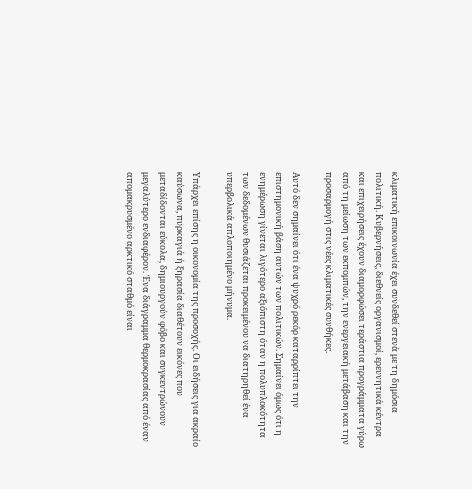κλιματική επικοινωνία έχει συνδεθεί στενά με τη δημόσια πολιτική. Κυβερνήσεις, διεθνείς οργανισμοί, ερευνητικά κέντρα και επιχειρήσεις έχουν διαμορφώσει τεράστια προγράμματα γύρω από τη μείωση των εκπομπών, την ενεργειακή μετάβαση και την προσαρμογή στις νέες κλιματικές συνθήκες.

Αυτό δεν σημαίνει ότι ένα ψυχρό ρεκόρ καταρρίπτει την επιστημονική βάση αυτών των πολιτικών. Σημαίνει όμως ότι η ενημέρωση γίνεται λιγότερο αξιόπιστη όταν η πολυπλοκότητα των δεδομένων θυσιάζεται προκειμένου να διατηρηθεί ένα υπερβολικά απλοποιημένο μήνυμα.

Υπάρχει επίσης η οικονομία της προσοχής. Οι ειδήσεις για ακραίο καύσωνα, πυρκαγιά ή ξηρασία διαθέτουν εικόνες που μεταδίδονται εύκολα, δημιουργούν φόβο και συγκεντρώνουν μεγαλύτερο ενδιαφέρον. Ένα διάγραμμα θερμοκρασίας από έναν απομακρυσμένο αρκτικό σταθμό είναι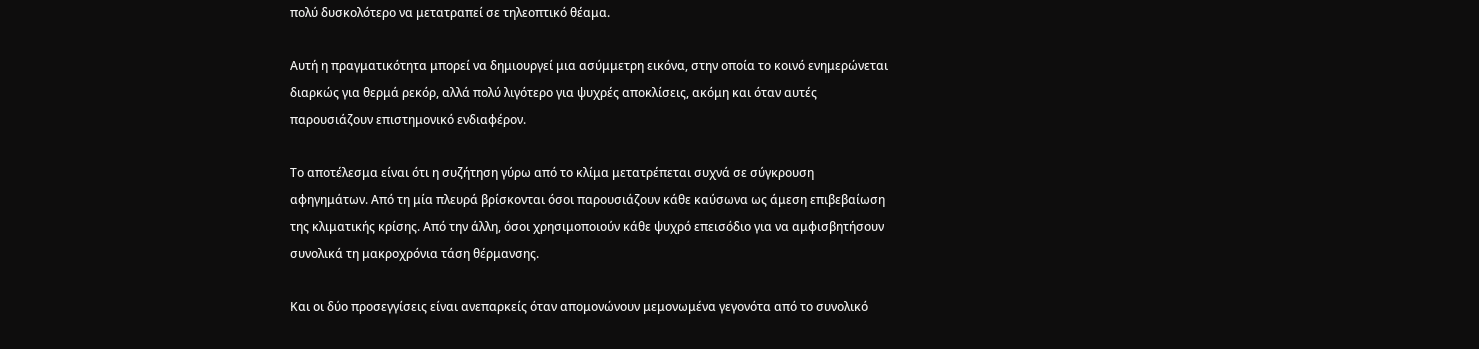πολύ δυσκολότερο να μετατραπεί σε τηλεοπτικό θέαμα.

Αυτή η πραγματικότητα μπορεί να δημιουργεί μια ασύμμετρη εικόνα, στην οποία το κοινό ενημερώνεται διαρκώς για θερμά ρεκόρ, αλλά πολύ λιγότερο για ψυχρές αποκλίσεις, ακόμη και όταν αυτές παρουσιάζουν επιστημονικό ενδιαφέρον.

Το αποτέλεσμα είναι ότι η συζήτηση γύρω από το κλίμα μετατρέπεται συχνά σε σύγκρουση αφηγημάτων. Από τη μία πλευρά βρίσκονται όσοι παρουσιάζουν κάθε καύσωνα ως άμεση επιβεβαίωση της κλιματικής κρίσης. Από την άλλη, όσοι χρησιμοποιούν κάθε ψυχρό επεισόδιο για να αμφισβητήσουν συνολικά τη μακροχρόνια τάση θέρμανσης.

Και οι δύο προσεγγίσεις είναι ανεπαρκείς όταν απομονώνουν μεμονωμένα γεγονότα από το συνολικό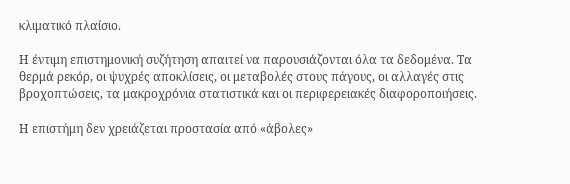κλιματικό πλαίσιο.

Η έντιμη επιστημονική συζήτηση απαιτεί να παρουσιάζονται όλα τα δεδομένα. Τα θερμά ρεκόρ, οι ψυχρές αποκλίσεις, οι μεταβολές στους πάγους, οι αλλαγές στις βροχοπτώσεις, τα μακροχρόνια στατιστικά και οι περιφερειακές διαφοροποιήσεις.

Η επιστήμη δεν χρειάζεται προστασία από «άβολες»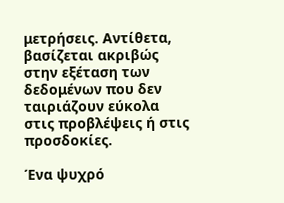μετρήσεις. Αντίθετα, βασίζεται ακριβώς στην εξέταση των δεδομένων που δεν ταιριάζουν εύκολα στις προβλέψεις ή στις προσδοκίες.

Ένα ψυχρό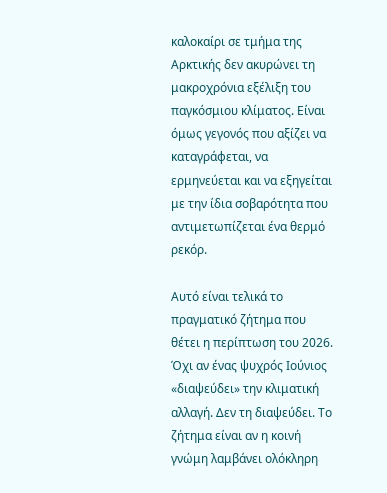καλοκαίρι σε τμήμα της Αρκτικής δεν ακυρώνει τη μακροχρόνια εξέλιξη του παγκόσμιου κλίματος. Είναι όμως γεγονός που αξίζει να καταγράφεται, να ερμηνεύεται και να εξηγείται με την ίδια σοβαρότητα που αντιμετωπίζεται ένα θερμό ρεκόρ.

Αυτό είναι τελικά το πραγματικό ζήτημα που θέτει η περίπτωση του 2026. Όχι αν ένας ψυχρός Ιούνιος «διαψεύδει» την κλιματική αλλαγή. Δεν τη διαψεύδει. Το ζήτημα είναι αν η κοινή γνώμη λαμβάνει ολόκληρη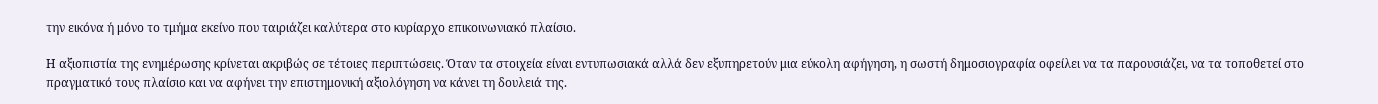την εικόνα ή μόνο το τμήμα εκείνο που ταιριάζει καλύτερα στο κυρίαρχο επικοινωνιακό πλαίσιο.

Η αξιοπιστία της ενημέρωσης κρίνεται ακριβώς σε τέτοιες περιπτώσεις. Όταν τα στοιχεία είναι εντυπωσιακά αλλά δεν εξυπηρετούν μια εύκολη αφήγηση, η σωστή δημοσιογραφία οφείλει να τα παρουσιάζει, να τα τοποθετεί στο πραγματικό τους πλαίσιο και να αφήνει την επιστημονική αξιολόγηση να κάνει τη δουλειά της.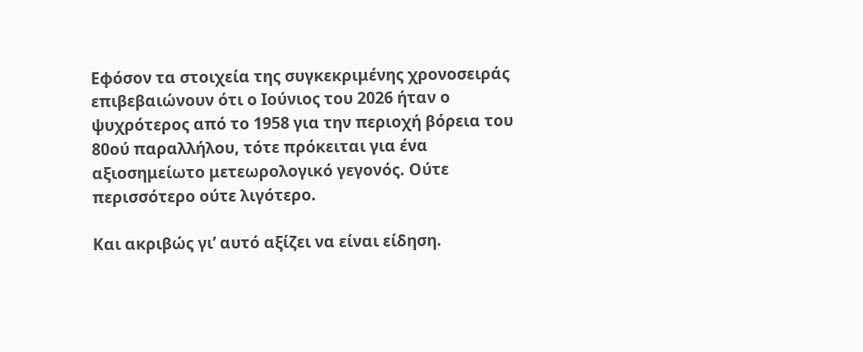Εφόσον τα στοιχεία της συγκεκριμένης χρονοσειράς επιβεβαιώνουν ότι ο Ιούνιος του 2026 ήταν ο ψυχρότερος από το 1958 για την περιοχή βόρεια του 80ού παραλλήλου, τότε πρόκειται για ένα αξιοσημείωτο μετεωρολογικό γεγονός. Ούτε περισσότερο ούτε λιγότερο.

Και ακριβώς γι’ αυτό αξίζει να είναι είδηση.